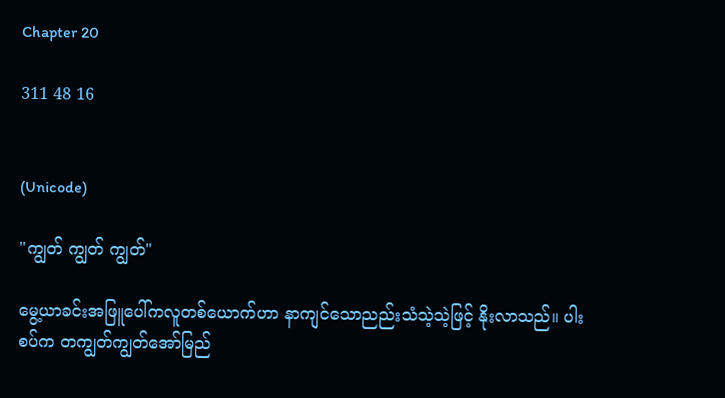Chapter 20

311 48 16


(Unicode)

"ကျွတ် ကျွတ် ကျွတ်"

မွေ့ယာခင်းအဖြူပေါ်ကလူတစ်ယောက်ဟာ နာကျင်သောညည်းသံသဲ့သဲ့ဖြင့် နိုးလာသည်။ ပါးစပ်က တကျွတ်ကျွတ်အော်မြည်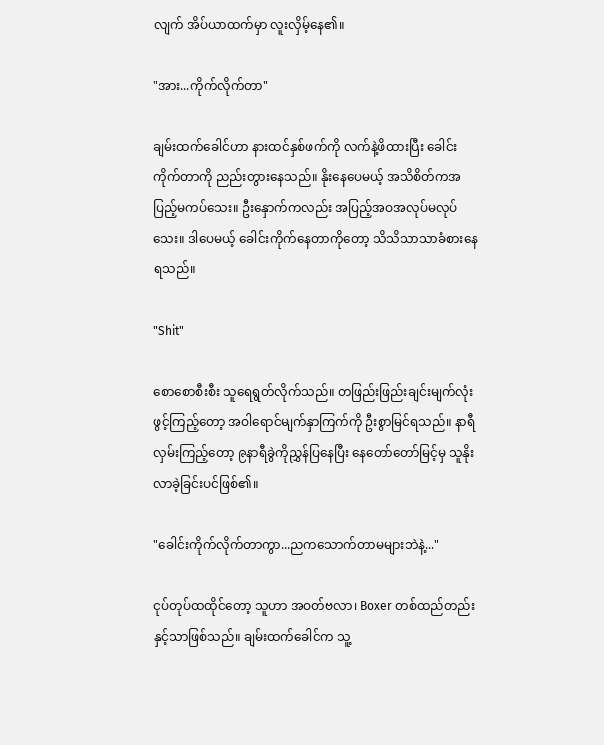လျက် အိပ်ယာထက်မှာ လူးလှိမ့်နေ၏။

"အား...ကိုက်လိုက်တာ"

ချမ်းထက်ခေါင်ဟာ နားထင်နှစ်ဖက်ကို လက်နဲ့ဖိထားပြီး ခေါင်းကိုက်တာကို ညည်းတွားနေသည်။ နိုးနေပေမယ့် အသိစိတ်ကအပြည့်မကပ်သေး။ ဦးနှောက်ကလည်း အပြည့်အဝအလုပ်မလုပ်သေး။ ဒါပေမယ့် ခေါင်းကိုက်နေတာကိုတော့ သိသိသာသာခံစားနေရသည်။

"Shit"

စောစောစီးစီး သူရေရွတ်လိုက်သည်။ တဖြည်းဖြည်းချင်းမျက်လုံးဖွင့်ကြည့်တော့ အဝါရောင်မျက်နှာကြက်ကို ဦးစွာမြင်ရသည်။ နာရီလှမ်းကြည့်တော့ ၉နာရီခွဲကိုညွှန်ပြနေပြီး နေတော်တော်မြင့်မှ သူနိုးလာခဲ့ခြင်းပင်ဖြစ်၏။

"ခေါင်းကိုက်လိုက်တာကွာ...ညကသောက်တာမများဘဲနဲ့..."

ငုပ်တုပ်ထထိုင်တော့ သူဟာ အဝတ်ဗလာ၊ Boxer တစ်ထည်တည်းနှင့်သာဖြစ်သည်။ ချမ်းထက်ခေါင်က သူ့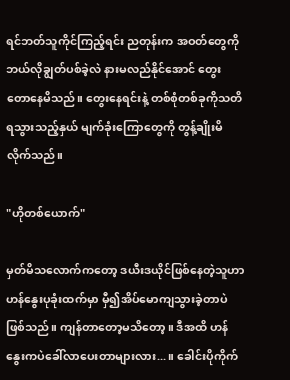ရင်ဘတ်သူကိုင်ကြည့်ရင်း ညတုန်းက အဝတ်တွေကို ဘယ်လိုချွတ်ပစ်ခဲ့လဲ နားမလည်နိုင်အောင် တွေးတောနေမိသည်။ တွေးနေရင်းနဲ့ တစ်စုံတစ်ခုကိုသတိရသွားသည့်နှယ် မျက်ခုံးကြောတွေကို တွန့်ချိုးမိလိုက်သည်။

"ဟိုတစ်ယောက်"

မှတ်မိသလောက်ကတော့ ဒယီးဒယိုင်ဖြစ်နေတဲ့သူဟာ ဟန်နွေးပုခုံးထက်မှာ မှီ၍အိပ်မောကျသွားခဲ့တာပဲဖြစ်သည်။ ကျန်တာတော့မသိတော့။ ဒီအထိ ဟန်နွေးကပဲခေါ်လာပေးတာများလား...။ ခေါင်းပိုကိုက်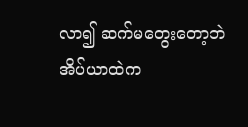လာ၍ ဆက်မတွေးတော့ဘဲ အိပ်ယာထဲက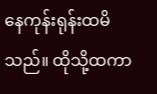နေကုန်းရုန်းထမိသည်။ ထိုသို့ထကာ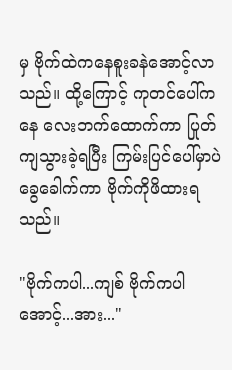မှ ဗိုက်ထဲကနေစူးခနဲအောင့်လာသည်။ ထို့ကြောင့် ကုတင်ပေါ်ကနေ လေးဘက်ထောက်ကာ ပြုတ်ကျသွားခဲ့ရပြီး ကြမ်းပြင်ပေါ်မှာပဲခွေခေါက်ကာ ဗိုက်ကိုဖိထားရသည်။

"ဗိုက်ကပါ...ကျစ် ဗိုက်ကပါ အောင့်...အား..."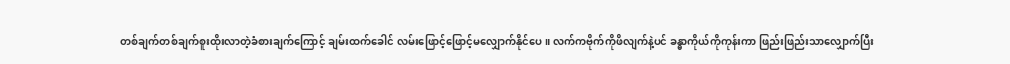တစ်ချက်တစ်ချက်စူးထိုးလာတဲ့ခံစားချက်ကြောင့် ချမ်းထက်ခေါင် လမ်းဖြောင့်ဖြောင့်မလျှောက်နိုင်ပေ။ လက်ကဗိုက်ကိုဖိလျက်နဲ့ပင် ခန္ဓာကိုယ်ကိုကုန်းကာ ဖြည်းဖြည်းသာလျှောက်ပြီး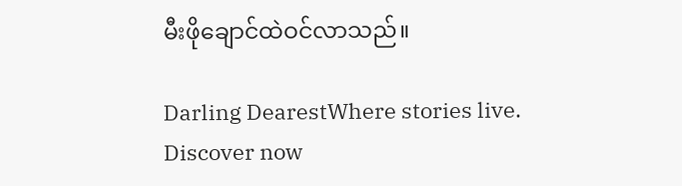မီးဖိုချောင်ထဲဝင်လာသည်။

Darling DearestWhere stories live. Discover now